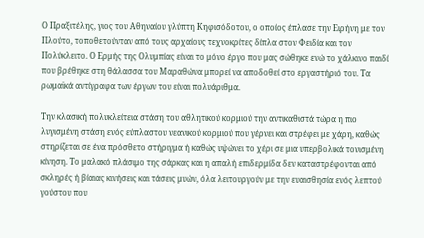Ο Πραξιτέλης, γιος του Αθηναίου γλύπτη Κηφισόδοτου, ο οποίος έπλασε την Ειρήνη με τον Πλούτο, τοποθετούνταν από τους αρχαίους τεχνοκρίτες δίπλα στον Φειδία και τον Πολύκλειτο. Ο Ερμής της Ολυμπίας είναι το μόνο έργο που μας σώθηκε ενώ το χάλκινο παιδί που βρέθηκε στη θάλασσα του Μαραθώνα μπορεί να αποδοθεί στο εργαστήριό του. Τα ρωμαϊκά αντίγραφα των έργων του είναι πολυάριθμα.

Την κλασική πολυκλείτεια στάση του αθλητικού κορμιού την αντικαθιστά τώρα η πιο λυγισμένη στάση ενός εύπλαστου νεανικού κορμιού που γέρνει και στρέφει με χάρη, καθώς στηρίζεται σε ένα πρόσθετο στήριγμα ή καθώς υψώνει το χέρι σε μια υπερβολικά τονισμένη κίνηση. Το μαλακό πλάσιμο της σάρκας και η απαλή επιδερμίδα δεν καταστρέφονται από σκληρές ή βίαιας κινήσεις και τάσεις μυών, όλα λειτουργούν με την ευαισθησία ενός λεπτού γούστου που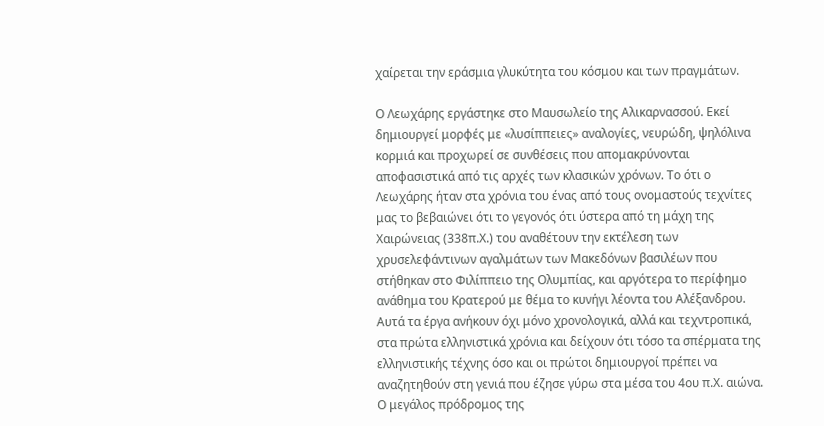χαίρεται την εράσμια γλυκύτητα του κόσμου και των πραγμάτων.

Ο Λεωχάρης εργάστηκε στο Μαυσωλείο της Αλικαρνασσού. Εκεί δημιουργεί μορφές με «λυσίππειες» αναλογίες, νευρώδη, ψηλόλινα κορμιά και προχωρεί σε συνθέσεις που απομακρύνονται αποφασιστικά από τις αρχές των κλασικών χρόνων. Το ότι ο Λεωχάρης ήταν στα χρόνια του ένας από τους ονομαστούς τεχνίτες μας το βεβαιώνει ότι το γεγονός ότι ύστερα από τη μάχη της Χαιρώνειας (338π.Χ.) του αναθέτουν την εκτέλεση των χρυσελεφάντινων αγαλμάτων των Μακεδόνων βασιλέων που στήθηκαν στο Φιλίππειο της Ολυμπίας, και αργότερα το περίφημο ανάθημα του Κρατερού με θέμα το κυνήγι λέοντα του Αλέξανδρου. Αυτά τα έργα ανήκουν όχι μόνο χρονολογικά, αλλά και τεχντροπικά, στα πρώτα ελληνιστικά χρόνια και δείχουν ότι τόσο τα σπέρματα της ελληνιστικής τέχνης όσο και οι πρώτοι δημιουργοί πρέπει να αναζητηθούν στη γενιά που έζησε γύρω στα μέσα του 4ου π.Χ. αιώνα.
Ο μεγάλος πρόδρομος της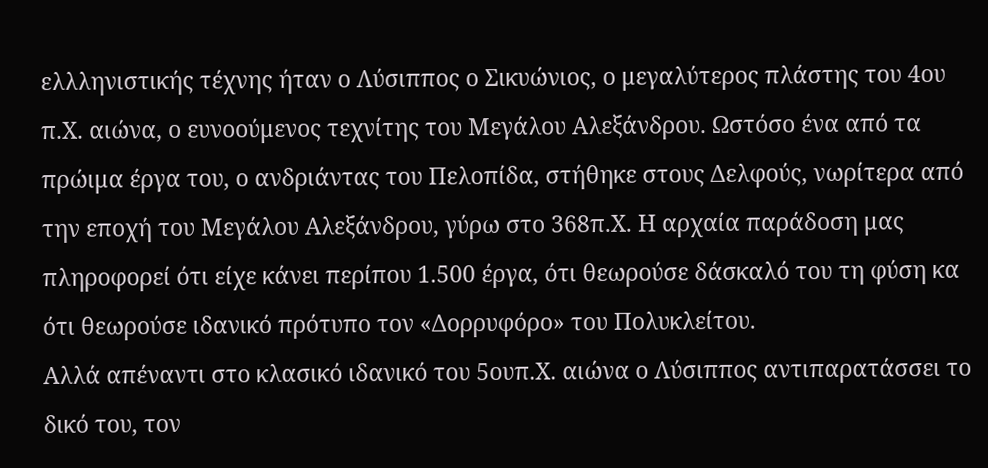ελλληνιστικής τέχνης ήταν ο Λύσιππος ο Σικυώνιος, ο μεγαλύτερος πλάστης του 4ου π.Χ. αιώνα, ο ευνοούμενος τεχνίτης του Μεγάλου Αλεξάνδρου. Ωστόσο ένα από τα πρώιμα έργα του, ο ανδριάντας του Πελοπίδα, στήθηκε στους Δελφούς, νωρίτερα από την εποχή του Μεγάλου Αλεξάνδρου, γύρω στο 368π.Χ. Η αρχαία παράδοση μας πληροφορεί ότι είχε κάνει περίπου 1.500 έργα, ότι θεωρούσε δάσκαλό του τη φύση κα ότι θεωρούσε ιδανικό πρότυπο τον «Δορρυφόρο» του Πολυκλείτου.
Αλλά απέναντι στο κλασικό ιδανικό του 5ουπ.Χ. αιώνα ο Λύσιππος αντιπαρατάσσει το δικό του, τον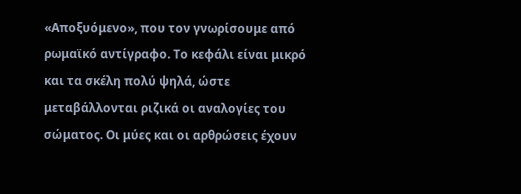«Αποξυόμενο», που τον γνωρίσουμε από ρωμαϊκό αντίγραφο. Το κεφάλι είναι μικρό και τα σκέλη πολύ ψηλά, ώστε μεταβάλλονται ριζικά οι αναλογίες του σώματος. Οι μύες και οι αρθρώσεις έχουν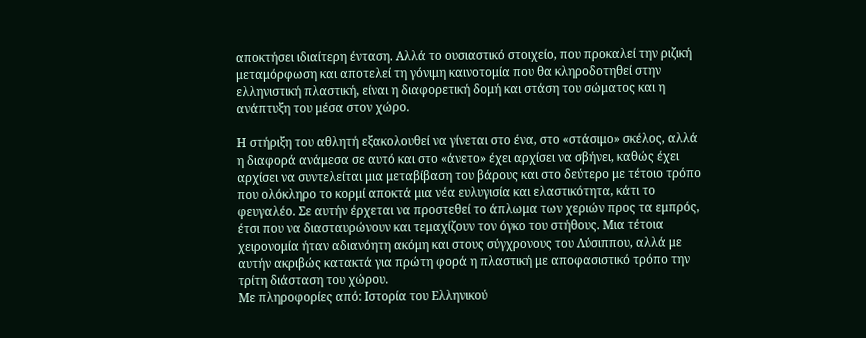αποκτήσει ιδιαίτερη ένταση. Αλλά το ουσιαστικό στοιχείο, που προκαλεί την ριζική μεταμόρφωση και αποτελεί τη γόνιμη καινοτομία που θα κληροδοτηθεί στην ελληνιστική πλαστική, είναι η διαφορετική δομή και στάση του σώματος και η ανάπτυξη του μέσα στον χώρο.

Η στήριξη του αθλητή εξακολουθεί να γίνεται στο ένα, στο «στάσιμο» σκέλος, αλλά η διαφορά ανάμεσα σε αυτό και στο «άνετο» έχει αρχίσει να σβήνει, καθώς έχει αρχίσει να συντελείται μια μεταβίβαση του βάρους και στο δεύτερο με τέτοιο τρόπο που ολόκληρο το κορμί αποκτά μια νέα ευλυγισία και ελαστικότητα, κάτι το φευγαλέο. Σε αυτήν έρχεται να προστεθεί το άπλωμα των χεριών προς τα εμπρός, έτσι που να διασταυρώνουν και τεμαχίζουν τον όγκο του στήθους. Μια τέτοια χειρονομία ήταν αδιανόητη ακόμη και στους σύγχρονους του Λύσιππου, αλλά με αυτήν ακριβώς κατακτά για πρώτη φορά η πλαστική με αποφασιστικό τρόπο την τρίτη διάσταση του χώρου.
Με πληροφορίες από: Ιστορία του Ελληνικού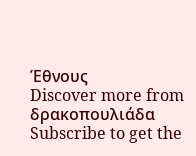Έθνους
Discover more from δρακοπουλιάδα
Subscribe to get the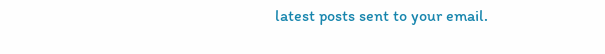latest posts sent to your email.